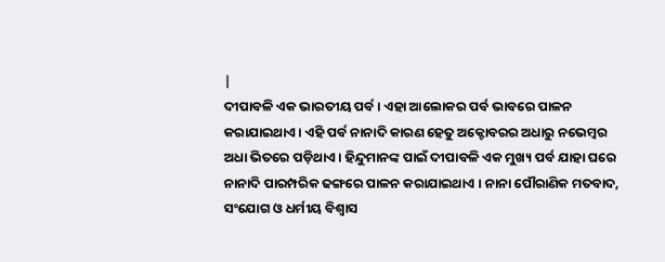|
ଦୀପାବଳି ଏକ ଭାରତୀୟ ପର୍ବ । ଏହା ଆଲୋକର ପର୍ବ ଭାବରେ ପାଳନ କରାଯାଇଥାଏ । ଏହି ପର୍ବ ନାନାଦି କାରଣ ହେତୁ ଅକ୍ଟୋବରର ଅଧାରୁ ନଭେମ୍ବର ଅଧା ଭିତରେ ପଡ଼ିଥାଏ । ହିନ୍ଦୁମାନଙ୍କ ପାଇଁ ଦୀପାବଳି ଏକ ମୁଖ୍ୟ ପର୍ବ ଯାହା ଘରେ ନାନାଦି ପାରମ୍ପରିକ ଢଙ୍ଗରେ ପାଳନ କରାଯାଇଥାଏ । ନାନା ପୌରାଣିକ ମତବାଦ, ସଂଯୋଗ ଓ ଧର୍ମୀୟ ବିଶ୍ୱାସ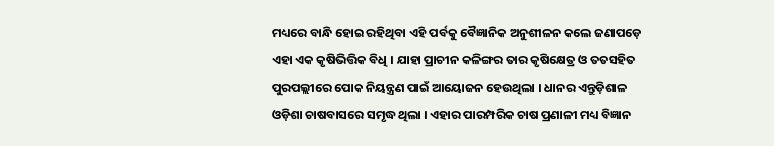ମଧ୍ୟରେ ବାନ୍ଧି ହୋଇ ରହିଥିବା ଏହି ପର୍ବକୁ ବୈଜ୍ଞାନିକ ଅନୁଶୀଳନ କଲେ ଜଣାପଡ଼େ ଏହା ଏକ କୃଷିଭିତ୍ତିକ ବିଧି । ଯାହା ପ୍ରାଚୀନ କଳିଙ୍ଗର ତାର କୃଷିକ୍ଷେତ୍ର ଓ ତତସହିତ ପୁରପଲ୍ଲୀରେ ପୋକ ନିୟନ୍ତ୍ରଣ ପାଇଁ ଆୟୋଜନ ହେଉଥିଲା । ଧାନର ଏନ୍ତୁଡ଼ିଶାଳ ଓଡ଼ିଶା ଚାଷବାସରେ ସମୃଦ୍ଧ ଥିଲା । ଏହାର ପାରମ୍ପରିକ ଚାଷ ପ୍ରଣାଳୀ ମଧ୍ୟ ବିଜ୍ଞାନ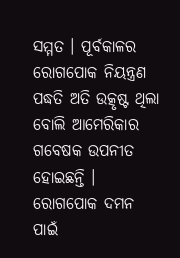ସମ୍ମତ । ପୂର୍ବକାଳର ରୋଗପୋକ ନିୟନ୍ତ୍ରଣ ପଦ୍ଧତି ଅତି ଉତ୍କୃଷ୍ଟ ଥିଲା ବୋଲି ଆମେରିକାର ଗବେଷକ ଉପନୀତ ହୋଇଛନ୍ତି । ରୋଗପୋକ ଦମନ ପାଇଁ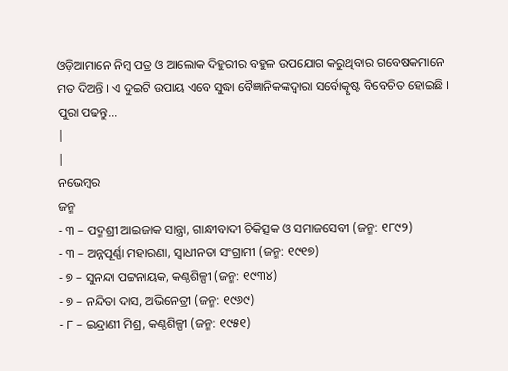ଓଡ଼ିଆମାନେ ନିମ୍ବ ପତ୍ର ଓ ଆଲୋକ ଦିହୁରୀର ବହୁଳ ଉପଯୋଗ କରୁଥିବାର ଗବେଷକମାନେ ମତ ଦିଅନ୍ତି । ଏ ଦୁଇଟି ଉପାୟ ଏବେ ସୁଦ୍ଧା ବୈଜ୍ଞାନିକଙ୍କଦ୍ୱାରା ସର୍ବୋତ୍କୃଷ୍ଟ ବିବେଚିତ ହୋଇଛି ।
ପୁରା ପଢନ୍ତୁ...
|
|
ନଭେମ୍ବର
ଜନ୍ମ
- ୩ – ପଦ୍ମଶ୍ରୀ ଆଇଜାକ ସାନ୍ତ୍ରା, ଗାନ୍ଧୀବାଦୀ ଚିକିତ୍ସକ ଓ ସମାଜସେବୀ (ଜନ୍ମ: ୧୮୯୨)
- ୩ – ଅନ୍ନପୂର୍ଣ୍ଣା ମହାରଣା, ସ୍ଵାଧୀନତା ସଂଗ୍ରାମୀ (ଜନ୍ମ: ୧୯୧୭)
- ୭ – ସୁନନ୍ଦା ପଟ୍ଟନାୟକ, କଣ୍ଠଶିଳ୍ପୀ (ଜନ୍ମ: ୧୯୩୪)
- ୭ – ନନ୍ଦିତା ଦାସ, ଅଭିନେତ୍ରୀ (ଜନ୍ମ: ୧୯୬୯)
- ୮ – ଇନ୍ଦ୍ରାଣୀ ମିଶ୍ର, କଣ୍ଠଶିଳ୍ପୀ (ଜନ୍ମ: ୧୯୫୧)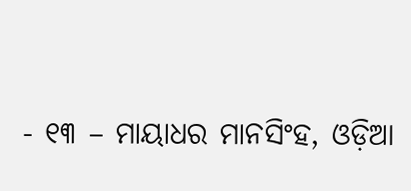- ୧୩ – ମାୟାଧର ମାନସିଂହ, ଓଡ଼ିଆ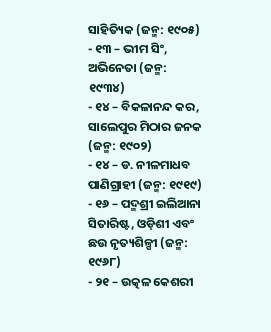ସାହିତ୍ୟିକ (ଜନ୍ମ: ୧୯୦୫)
- ୧୩ – ଭୀମ ସିଂ, ଅଭିନେତା (ଜନ୍ମ: ୧୯୩୪)
- ୧୪ – ବିକଳାନନ୍ଦ କର, ସାଲେପୁର ମିଠାର ଜନକ (ଜନ୍ମ: ୧୯୦୨)
- ୧୪ – ଡ. ନୀଳମାଧବ ପାଣିଗ୍ରାହୀ (ଜନ୍ମ: ୧୯୧୯)
- ୧୬ – ପଦ୍ମଶ୍ରୀ ଇଲିଆନା ସିତାରିଷ୍ଟ, ଓଡ଼ିଶୀ ଏବଂ ଛଉ ନୃତ୍ୟଶିଳ୍ପୀ (ଜନ୍ମ: ୧୯୬୮)
- ୨୧ – ଉତ୍କଳ କେଶରୀ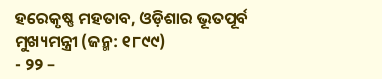ହରେକୃଷ୍ଣ ମହତାବ, ଓଡ଼ିଶାର ଭୂତପୂର୍ବ ମୁଖ୍ୟମନ୍ତ୍ରୀ (ଜନ୍ମ: ୧୮୯୯)
- ୨୨ –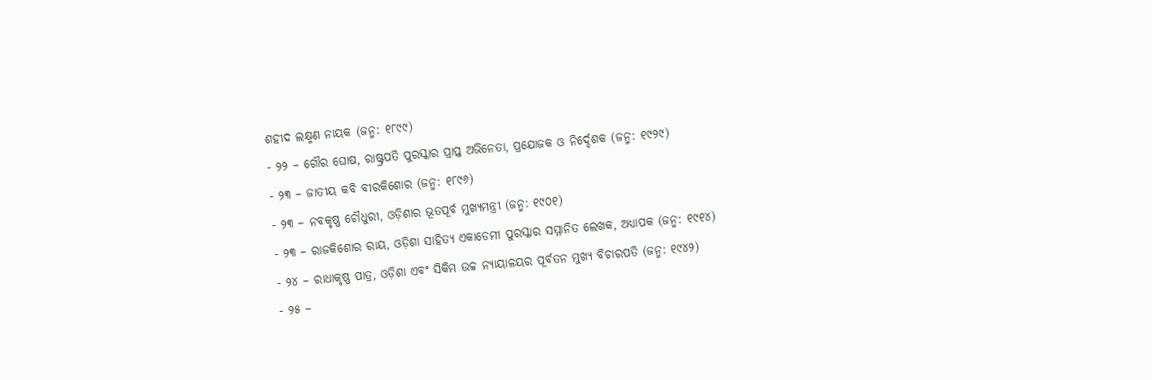ଶହୀଦ ଲକ୍ଷ୍ମଣ ନାୟକ (ଜନ୍ମ: ୧୮୯୯)
- ୨୨ – ଗୌର ଘୋଷ, ରାଷ୍ଟ୍ରପତି ପୁରସ୍କାର ପ୍ରାପ୍ତ ଅଭିନେତା, ପ୍ରଯୋଜକ ଓ ନିର୍ଦ୍ଦେଶକ (ଜନ୍ମ: ୧୯୨୯)
- ୨୩ – ଜାତୀୟ କବି ବୀରକିଶୋର (ଜନ୍ମ: ୧୮୯୬)
- ୨୩ – ନବକୃଷ୍ଣ ଚୌଧୁରୀ, ଓଡ଼ିଶାର ଭୂତପୂର୍ବ ମୁଖ୍ୟମନ୍ତ୍ରୀ (ଜନ୍ମ: ୧୯୦୧)
- ୨୩ – ରାଜକିଶୋର ରାୟ, ଓଡ଼ିଶା ସାହିତ୍ୟ ଏକାଡେମୀ ପୁରସ୍କାର ସମ୍ମାନିତ ଲେଖକ, ଅଧ୍ୟାପକ (ଜନ୍ମ: ୧୯୧୪)
- ୨୪ – ରାଧାକୃଷ୍ଣ ପାତ୍ର, ଓଡ଼ିଶା ଏବଂ ସିକିମ ଉଚ୍ଚ ନ୍ୟାୟାଳୟର ପୂର୍ବତନ ମୁଖ୍ୟ ବିଚାରପତି (ଜନ୍ମ: ୧୯୪୨)
- ୨୫ –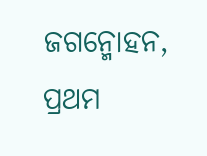ଜଗନ୍ମୋହନ, ପ୍ରଥମ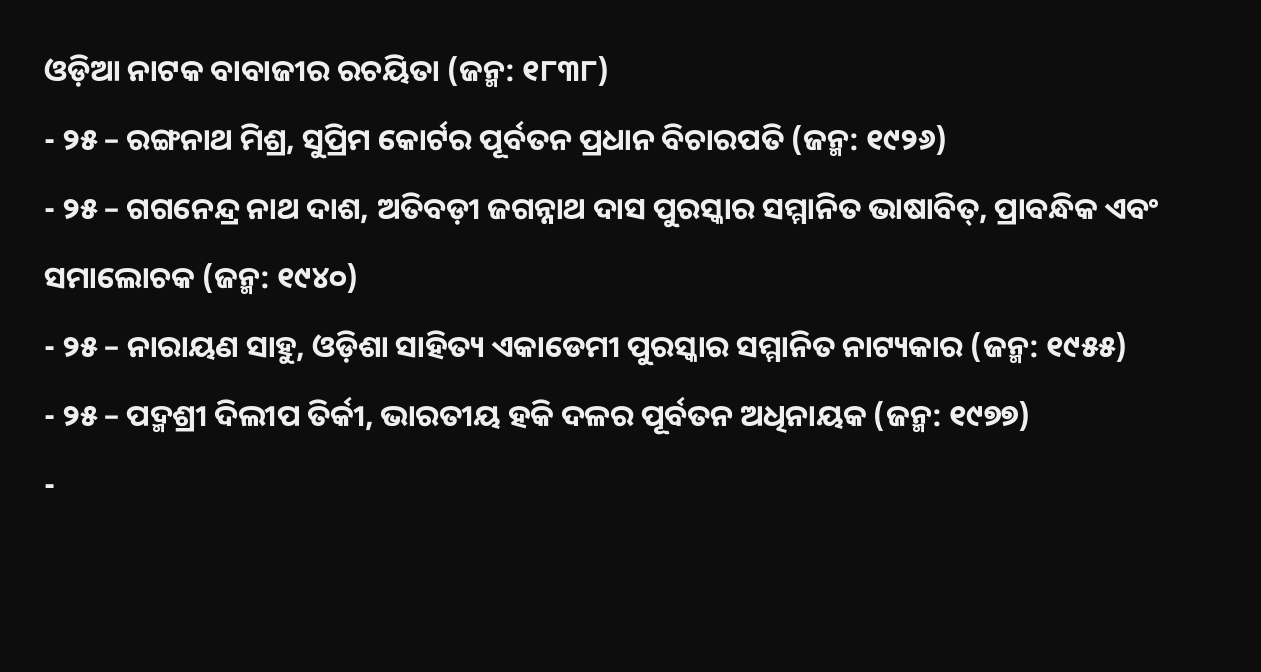ଓଡ଼ିଆ ନାଟକ ବାବାଜୀର ରଚୟିତା (ଜନ୍ମ: ୧୮୩୮)
- ୨୫ – ରଙ୍ଗନାଥ ମିଶ୍ର, ସୁପ୍ରିମ କୋର୍ଟର ପୂର୍ବତନ ପ୍ରଧାନ ବିଚାରପତି (ଜନ୍ମ: ୧୯୨୬)
- ୨୫ – ଗଗନେନ୍ଦ୍ର ନାଥ ଦାଶ, ଅତିବଡ଼ୀ ଜଗନ୍ନାଥ ଦାସ ପୁରସ୍କାର ସମ୍ମାନିତ ଭାଷାବିତ୍, ପ୍ରାବନ୍ଧିକ ଏବଂ ସମାଲୋଚକ (ଜନ୍ମ: ୧୯୪୦)
- ୨୫ – ନାରାୟଣ ସାହୁ, ଓଡ଼ିଶା ସାହିତ୍ୟ ଏକାଡେମୀ ପୁରସ୍କାର ସମ୍ମାନିତ ନାଟ୍ୟକାର (ଜନ୍ମ: ୧୯୫୫)
- ୨୫ – ପଦ୍ମଶ୍ରୀ ଦିଲୀପ ତିର୍କୀ, ଭାରତୀୟ ହକି ଦଳର ପୂର୍ବତନ ଅଧିନାୟକ (ଜନ୍ମ: ୧୯୭୭)
-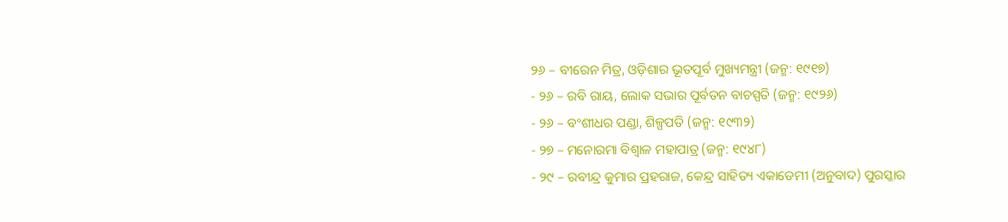୨୬ – ବୀରେନ ମିତ୍ର, ଓଡ଼ିଶାର ଭୂତପୂର୍ବ ମୁଖ୍ୟମନ୍ତ୍ରୀ (ଜନ୍ମ: ୧୯୧୭)
- ୨୬ – ରବି ରାୟ, ଲୋକ ସଭାର ପୂର୍ବତନ ବାଚସ୍ପତି (ଜନ୍ମ: ୧୯୨୬)
- ୨୬ – ବଂଶୀଧର ପଣ୍ଡା, ଶିଳ୍ପପତି (ଜନ୍ମ: ୧୯୩୨)
- ୨୭ – ମନୋରମା ବିଶ୍ଵାଳ ମହାପାତ୍ର (ଜନ୍ମ: ୧୯୪୮)
- ୨୯ – ରବୀନ୍ଦ୍ର କୁମାର ପ୍ରହରାଜ, କେନ୍ଦ୍ର ସାହିତ୍ୟ ଏକାଡେମୀ (ଅନୁବାଦ) ପୁରସ୍କାର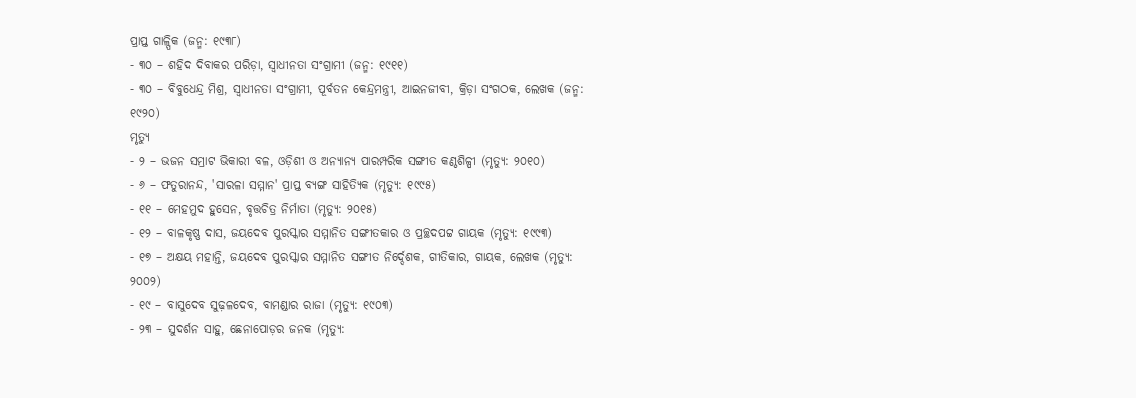ପ୍ରାପ୍ତ ଗାଳ୍ପିକ (ଜନ୍ମ: ୧୯୩୮)
- ୩୦ – ଶହିଦ ଦିବାକର ପରିଡ଼ା, ସ୍ୱାଧୀନତା ସଂଗ୍ରାମୀ (ଜନ୍ମ: ୧୯୧୧)
- ୩୦ – ବିବୁଧେନ୍ଦ୍ର ମିଶ୍ର, ସ୍ଵାଧୀନତା ସଂଗ୍ରାମୀ, ପୂର୍ବତନ କେନ୍ଦ୍ରମନ୍ତ୍ରୀ, ଆଇନଜୀବୀ, କ୍ରିଡ଼ା ସଂଗଠକ, ଲେଖକ (ଜନ୍ମ: ୧୯୨୦)
ମୃତ୍ୟୁ
- ୨ – ଭଜନ ସମ୍ରାଟ ଭିକାରୀ ବଳ, ଓଡ଼ିଶୀ ଓ ଅନ୍ୟାନ୍ୟ ପାରମ୍ପରିକ ସଙ୍ଗୀତ କଣ୍ଠଶିଳ୍ପୀ (ମୃତ୍ୟୁ: ୨୦୧୦)
- ୬ – ଫତୁରାନନ୍ଦ, 'ସାରଳା ସମ୍ମାନ' ପ୍ରାପ୍ତ ବ୍ୟଙ୍ଗ ସାହିତ୍ୟିକ (ମୃତ୍ୟୁ: ୧୯୯୫)
- ୧୧ – ମେହମୁଦ ହୁସେନ, ବୃତ୍ତଚିତ୍ର ନିର୍ମାତା (ମୃତ୍ୟୁ: ୨୦୧୫)
- ୧୨ – ବାଳକୃଷ୍ଣ ଦାସ, ଜୟଦେବ ପୁରସ୍କାର ସମ୍ମାନିତ ସଙ୍ଗୀତକାର ଓ ପ୍ରଚ୍ଛଦପଟ୍ଟ ଗାୟକ (ମୃତ୍ୟୁ: ୧୯୯୩)
- ୧୭ – ଅକ୍ଷୟ ମହାନ୍ତି, ଜୟଦେବ ପୁରସ୍କାର ସମ୍ମାନିତ ସଙ୍ଗୀତ ନିର୍ଦ୍ଦେଶକ, ଗୀତିକାର, ଗାୟକ, ଲେଖକ (ମୃତ୍ୟୁ: ୨୦୦୨)
- ୧୯ – ବାସୁଦେବ ସୁଢ଼ଳଦେବ, ବାମଣ୍ଡାର ରାଜା (ମୃତ୍ୟୁ: ୧୯୦୩)
- ୨୩ – ସୁଦର୍ଶନ ସାହୁ, ଛେନାପୋଡ଼ର ଜନକ (ମୃତ୍ୟୁ: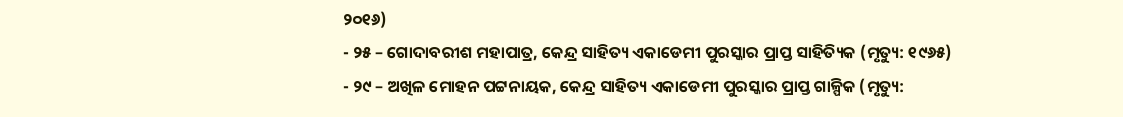୨୦୧୬)
- ୨୫ – ଗୋଦାବରୀଶ ମହାପାତ୍ର, କେନ୍ଦ୍ର ସାହିତ୍ୟ ଏକାଡେମୀ ପୁରସ୍କାର ପ୍ରାପ୍ତ ସାହିତ୍ୟିକ (ମୃତ୍ୟୁ: ୧୯୬୫)
- ୨୯ – ଅଖିଳ ମୋହନ ପଟ୍ଟନାୟକ, କେନ୍ଦ୍ର ସାହିତ୍ୟ ଏକାଡେମୀ ପୁରସ୍କାର ପ୍ରାପ୍ତ ଗାଳ୍ପିକ (ମୃତ୍ୟୁ: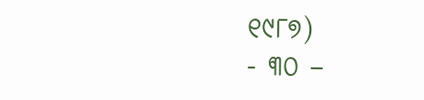୧୯୮୭)
- ୩୦ –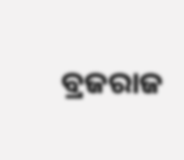ବ୍ରଜରାଜ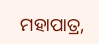ମହାପାତ୍ର,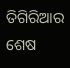ତିଗିରିଆର ଶେଷ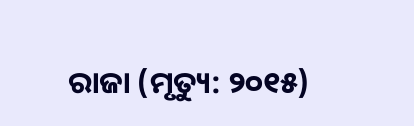ରାଜା (ମୃତ୍ୟୁ: ୨୦୧୫)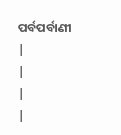ପର୍ବପର୍ବାଣୀ
|
|
|
|